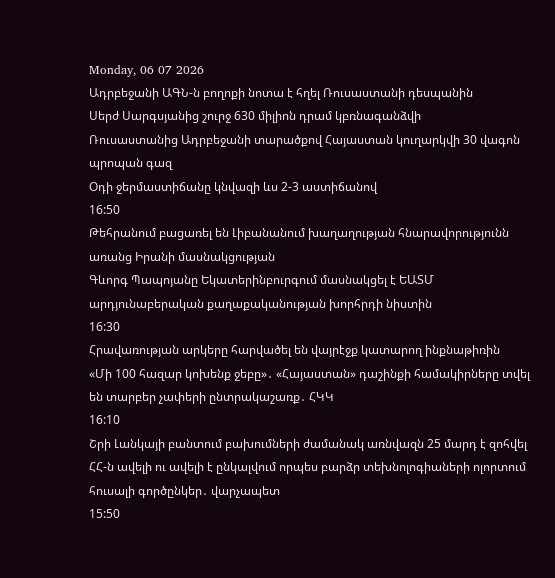Monday, 06 07 2026
Ադրբեջանի ԱԳՆ-ն բողոքի նոտա է հղել Ռուսաստանի դեսպանին
Սերժ Սարգսյանից շուրջ 630 միլիոն դրամ կբռնագանձվի
Ռուսաստանից Ադրբեջանի տարածքով Հայաստան կուղարկվի 30 վագոն պրոպան գազ
Օդի ջերմաստիճանը կնվազի ևս 2-3 աստիճանով
16:50
Թեհրանում բացառել են Լիբանանում խաղաղության հնարավորությունն առանց Իրանի մասնակցության
Գևորգ Պապոյանը Եկատերինբուրգում մասնակցել է ԵԱՏՄ արդյունաբերական քաղաքականության խորհրդի նիստին
16:30
Հրավառության արկերը հարվածել են վայրէջք կատարող ինքնաթիռին
«Մի 100 հազար կոխենք ջեբը»․ «Հայաստան» դաշինքի համակիրները տվել են տարբեր չափերի ընտրակաշառք․ ՀԿԿ
16:10
Շրի Լանկայի բանտում բախումների ժամանակ առնվազն 25 մարդ է զոհվել
ՀՀ-ն ավելի ու ավելի է ընկալվում որպես բարձր տեխնոլոգիաների ոլորտում հուսալի գործընկեր․ վարչապետ
15:50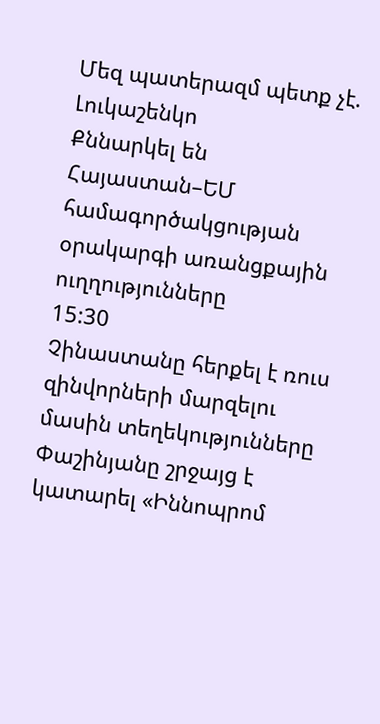Մեզ պատերազմ պետք չէ. Լուկաշենկո
Քննարկել են Հայաստան–ԵՄ համագործակցության օրակարգի առանցքային ուղղությունները
15:30
Չինաստանը հերքել է ռուս զինվորների մարզելու մասին տեղեկությունները
Փաշինյանը շրջայց է կատարել «Իննոպրոմ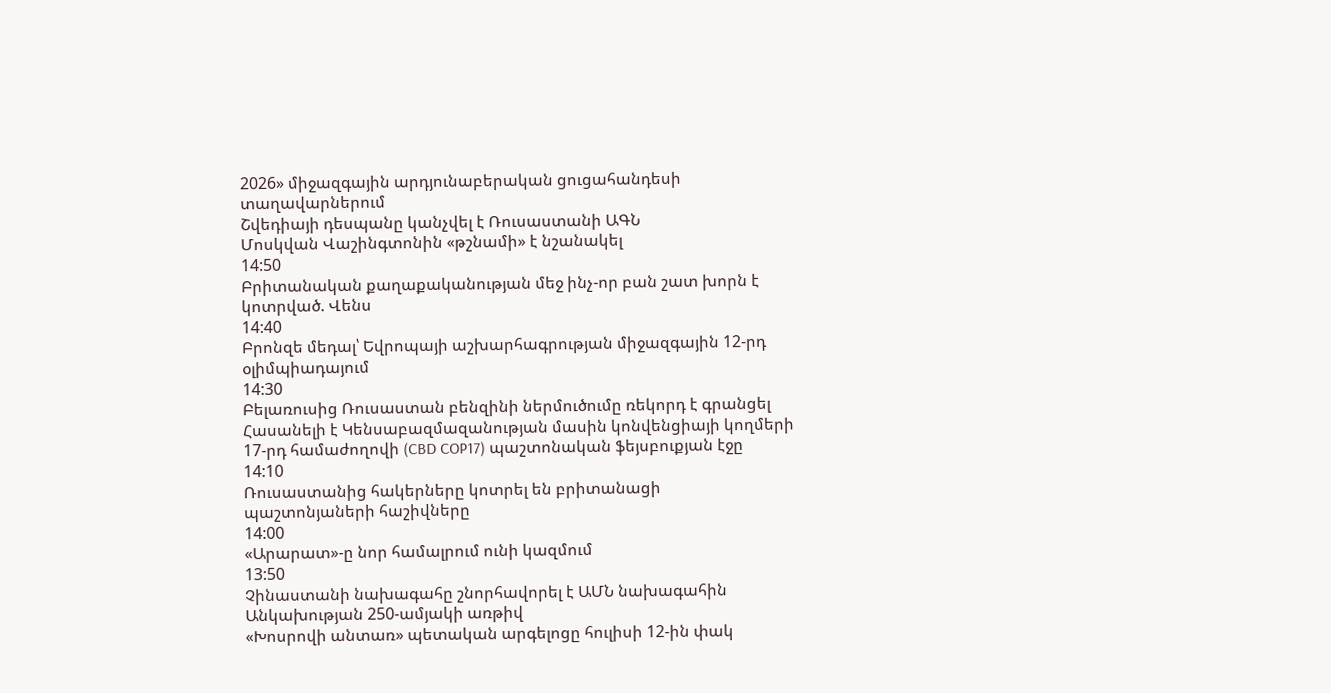2026» միջազգային արդյունաբերական ցուցահանդեսի տաղավարներում
Շվեդիայի դեսպանը կանչվել է Ռուսաստանի ԱԳՆ
Մոսկվան Վաշինգտոնին «թշնամի» է նշանակել
14:50
Բրիտանական քաղաքականության մեջ ինչ-որ բան շատ խորն է կոտրված. Վենս
14:40
Բրոնզե մեդալ՝ Եվրոպայի աշխարհագրության միջազգային 12-րդ օլիմպիադայում
14:30
Բելառուսից Ռուսաստան բենզինի ներմուծումը ռեկորդ է գրանցել
Հասանելի է Կենսաբազմազանության մասին կոնվենցիայի կողմերի 17-րդ համաժողովի (CBD COP17) պաշտոնական ֆեյսբուքյան էջը
14:10
Ռուսաստանից հակերները կոտրել են բրիտանացի պաշտոնյաների հաշիվները
14:00
«Արարատ»-ը նոր համալրում ունի կազմում
13:50
Չինաստանի նախագահը շնորհավորել է ԱՄՆ նախագահին Անկախության 250-ամյակի առթիվ
«Խոսրովի անտառ» պետական արգելոցը հուլիսի 12-ին փակ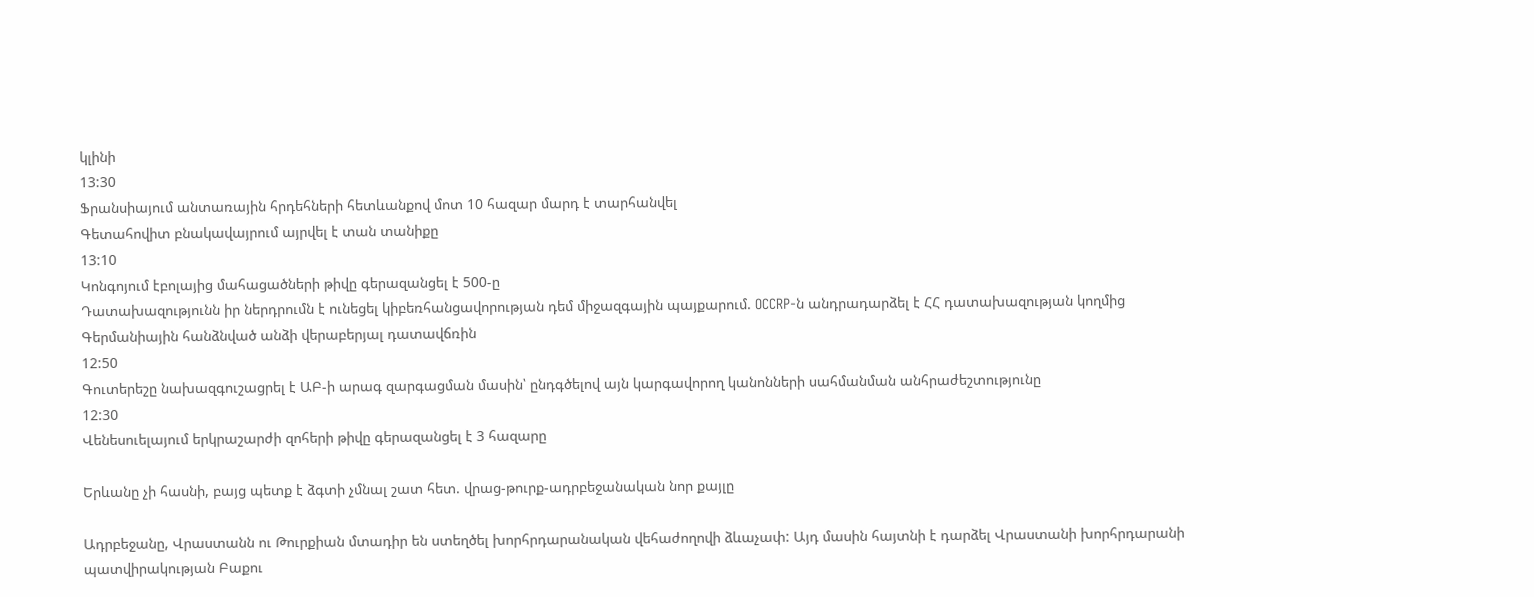կլինի
13:30
Ֆրանսիայում անտառային հրդեհների հետևանքով մոտ 10 հազար մարդ է տարհանվել
Գետահովիտ բնակավայրում այրվել է տան տանիքը
13:10
Կոնգոյում էբոլայից մահացածների թիվը գերազանցել է 500-ը
Դատախազությունն իր ներդրումն է ունեցել կիբեռհանցավորության դեմ միջազգային պայքարում. OCCRP-ն անդրադարձել է ՀՀ դատախազության կողմից Գերմանիային հանձնված անձի վերաբերյալ դատավճռին
12:50
Գուտերեշը նախազգուշացրել է ԱԲ-ի արագ զարգացման մասին՝ ընդգծելով այն կարգավորող կանոնների սահմանման անհրաժեշտությունը
12:30
Վենեսուելայում երկրաշարժի զոհերի թիվը գերազանցել է 3 հազարը

Երևանը չի հասնի, բայց պետք է ձգտի չմնալ շատ հետ. վրաց-թուրք-ադրբեջանական նոր քայլը

Ադրբեջանը, Վրաստանն ու Թուրքիան մտադիր են ստեղծել խորհրդարանական վեհաժողովի ձևաչափ: Այդ մասին հայտնի է դարձել Վրաստանի խորհրդարանի պատվիրակության Բաքու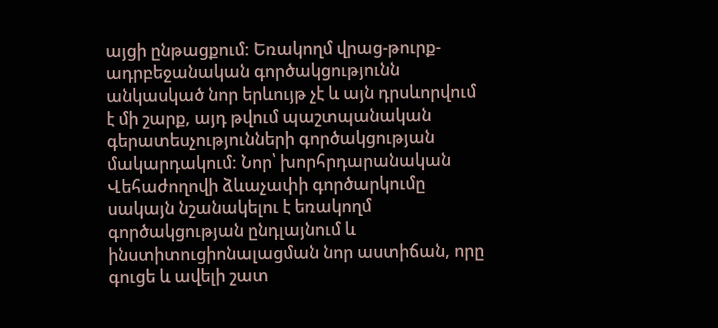այցի ընթացքում: Եռակողմ վրաց-թուրք-ադրբեջանական գործակցությունն անկասկած նոր երևույթ չէ և այն դրսևորվում է մի շարք, այդ թվում պաշտպանական գերատեսչությունների գործակցության մակարդակում: Նոր՝ խորհրդարանական Վեհաժողովի ձևաչափի գործարկումը սակայն նշանակելու է եռակողմ գործակցության ընդլայնում և ինստիտուցիոնալացման նոր աստիճան, որը գուցե և ավելի շատ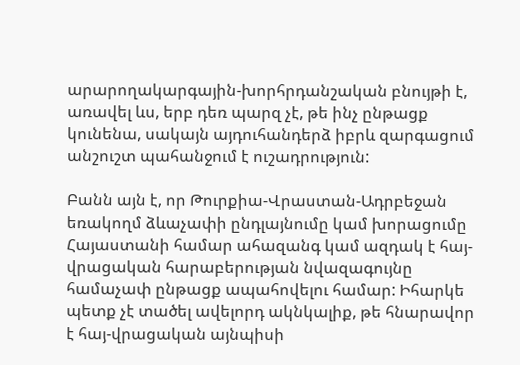արարողակարգային-խորհրդանշական բնույթի է, առավել ևս, երբ դեռ պարզ չէ, թե ինչ ընթացք կունենա, սակայն այդուհանդերձ իբրև զարգացում անշուշտ պահանջում է ուշադրություն:

Բանն այն է, որ Թուրքիա-Վրաստան-Ադրբեջան եռակողմ ձևաչափի ընդլայնումը կամ խորացումը Հայաստանի համար ահազանգ կամ ազդակ է հայ-վրացական հարաբերության նվազագույնը համաչափ ընթացք ապահովելու համար: Իհարկե պետք չէ տածել ավելորդ ակնկալիք, թե հնարավոր է հայ-վրացական այնպիսի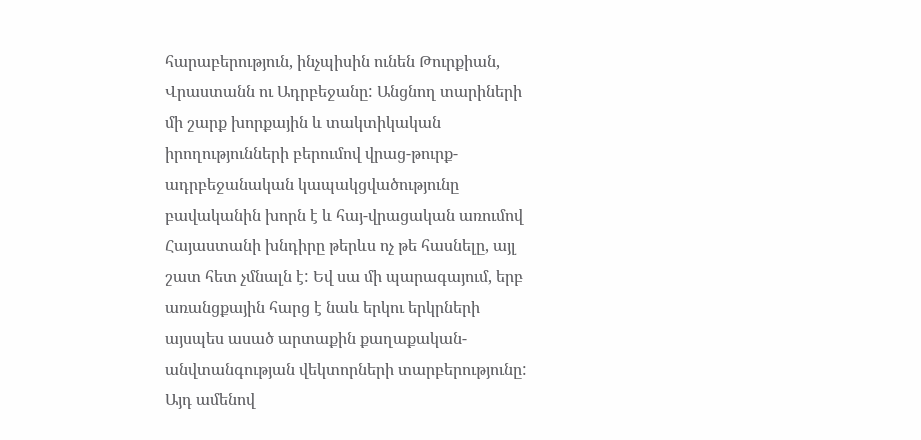հարաբերություն, ինչպիսին ունեն Թուրքիան, Վրաստանն ու Ադրբեջանը: Անցնող տարիների մի շարք խորքային և տակտիկական իրողությունների բերումով վրաց-թուրք-ադրբեջանական կապակցվածությունը բավականին խորն է և հայ-վրացական առումով Հայաստանի խնդիրը թերևս ոչ թե հասնելը, այլ շատ հետ չմնալն է: Եվ սա մի պարագայում, երբ առանցքային հարց է նաև երկու երկրների այսպես ասած արտաքին քաղաքական-անվտանգության վեկտորների տարբերությունը: Այդ ամենով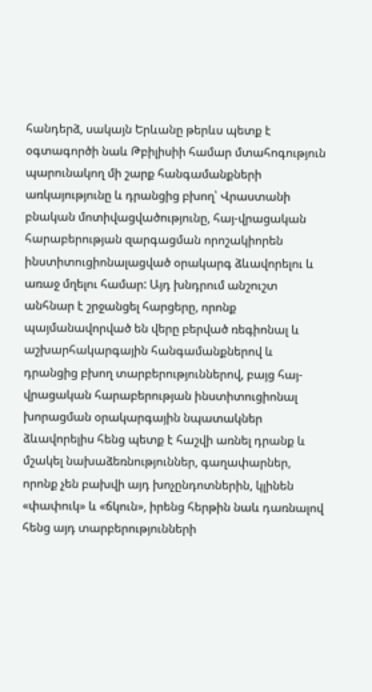հանդերձ, սակայն Երևանը թերևս պետք է օգտագործի նաև Թբիլիսիի համար մտահոգություն պարունակող մի շարք հանգամանքների առկայությունը և դրանցից բխող՝ Վրաստանի բնական մոտիվացվածությունը, հայ-վրացական հարաբերության զարգացման որոշակիորեն ինստիտուցիոնալացված օրակարգ ձևավորելու և առաջ մղելու համար: Այդ խնդրում անշուշտ անհնար է շրջանցել հարցերը, որոնք պայմանավորված են վերը բերված ռեգիոնալ և աշխարհակարգային հանգամանքներով և դրանցից բխող տարբերություններով, բայց հայ-վրացական հարաբերության ինստիտուցիոնալ խորացման օրակարգային նպատակներ ձևավորելիս հենց պետք է հաշվի առնել դրանք և մշակել նախաձեռնություններ, գաղափարներ, որոնք չեն բախվի այդ խոչընդոտներին, կլինեն «փափուկ» և «ճկուն», իրենց հերթին նաև դառնալով հենց այդ տարբերությունների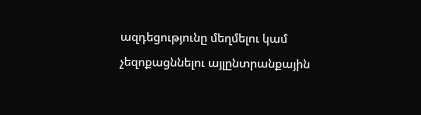ազդեցությունը մեղմելու կամ չեզոքացննելու այլընտրանքային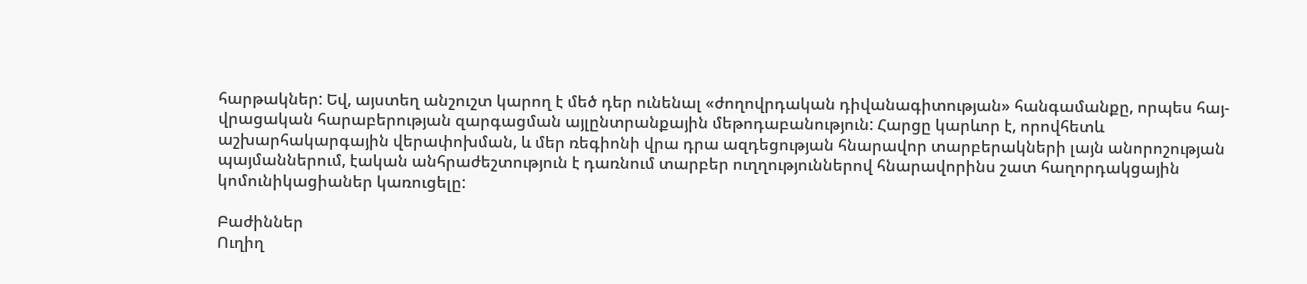հարթակներ: Եվ, այստեղ անշուշտ կարող է մեծ դեր ունենալ «ժողովրդական դիվանագիտության» հանգամանքը, որպես հայ-վրացական հարաբերության զարգացման այլընտրանքային մեթոդաբանություն: Հարցը կարևոր է, որովհետև աշխարհակարգային վերափոխման, և մեր ռեգիոնի վրա դրա ազդեցության հնարավոր տարբերակների լայն անորոշության պայմաններում, էական անհրաժեշտություն է դառնում տարբեր ուղղություններով հնարավորինս շատ հաղորդակցային կոմունիկացիաներ կառուցելը:

Բաժիններ
Ուղիղ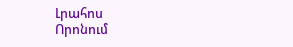Լրահոս
Որոնում